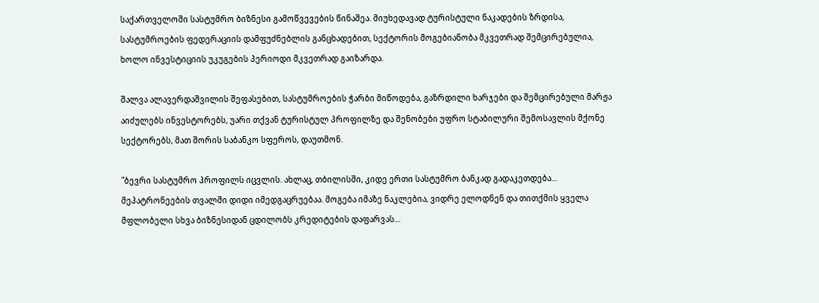საქართველოში სასტუმრო ბიზნესი გამოწვევების წინაშეა. მიუხედავად ტურისტული ნაკადების ზრდისა, სასტუმროების ფედერაციის დამფუძნებლის განცხადებით, სექტორის მოგებიანობა მკვეთრად შემცირებულია, ხოლო ინვესტიციის უკუგების პერიოდი მკვეთრად გაიზარდა.

შალვა ალავერდაშვილის შეფასებით, სასტუმროების ჭარბი მიწოდება, გაზრდილი ხარჯები და შემცირებული მარჟა აიძულებს ინვესტორებს, უარი თქვან ტურისტულ პროფილზე და შენობები უფრო სტაბილური შემოსავლის მქონე სექტორებს, მათ შორის საბანკო სფეროს, დაუთმონ.

"ბევრი სასტუმრო პროფილს იცვლის. ახლაც, თბილისში, კიდე ერთი სასტუმრო ბანკად გადაკეთდება... მეპატრონეების თვალში დიდი იმედგაცრუებაა. მოგება იმაზე ნაკლებია, ვიდრე ელოდნენ და თითქმის ყველა მფლობელი სხვა ბიზნესიდან ცდილობს კრედიტების დაფარვას...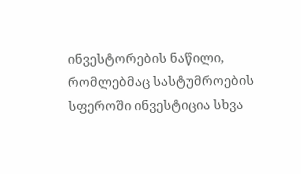ინვესტორების ნაწილი, რომლებმაც სასტუმროების სფეროში ინვესტიცია სხვა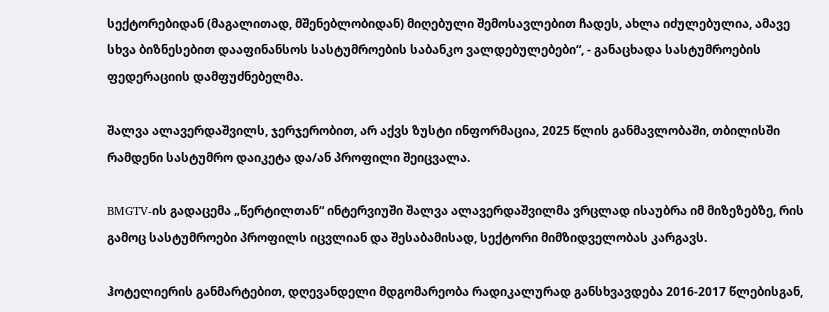სექტორებიდან (მაგალითად, მშენებლობიდან) მიღებული შემოსავლებით ჩადეს, ახლა იძულებულია, ამავე სხვა ბიზნესებით დააფინანსოს სასტუმროების საბანკო ვალდებულებები“, - განაცხადა სასტუმროების ფედერაციის დამფუძნებელმა.

შალვა ალავერდაშვილს, ჯერჯერობით, არ აქვს ზუსტი ინფორმაცია, 2025 წლის განმავლობაში, თბილისში რამდენი სასტუმრო დაიკეტა და/ან პროფილი შეიცვალა.

BMGTV-ის გადაცემა „წერტილთან“ ინტერვიუში შალვა ალავერდაშვილმა ვრცლად ისაუბრა იმ მიზეზებზე, რის გამოც სასტუმროები პროფილს იცვლიან და შესაბამისად, სექტორი მიმზიდველობას კარგავს.

ჰოტელიერის განმარტებით, დღევანდელი მდგომარეობა რადიკალურად განსხვავდება 2016-2017 წლებისგან,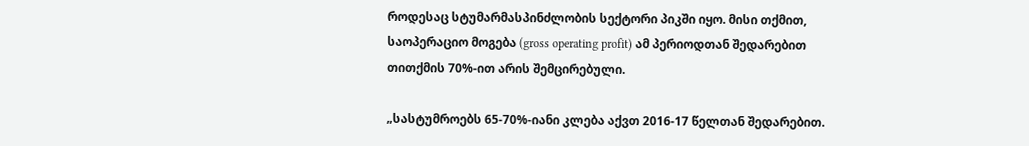როდესაც სტუმარმასპინძლობის სექტორი პიკში იყო. მისი თქმით, საოპერაციო მოგება (gross operating profit) ამ პერიოდთან შედარებით თითქმის 70%-ით არის შემცირებული.

„სასტუმროებს 65-70%-იანი კლება აქვთ 2016-17 წელთან შედარებით.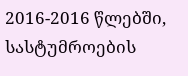2016-2016 წლებში, სასტუმროების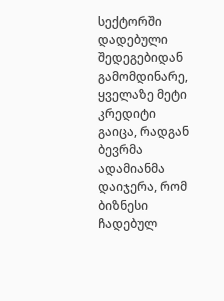სექტორში დადებული შედეგებიდან გამომდინარე, ყველაზე მეტი კრედიტი გაიცა, რადგან ბევრმა ადამიანმა დაიჯერა, რომ ბიზნესი ჩადებულ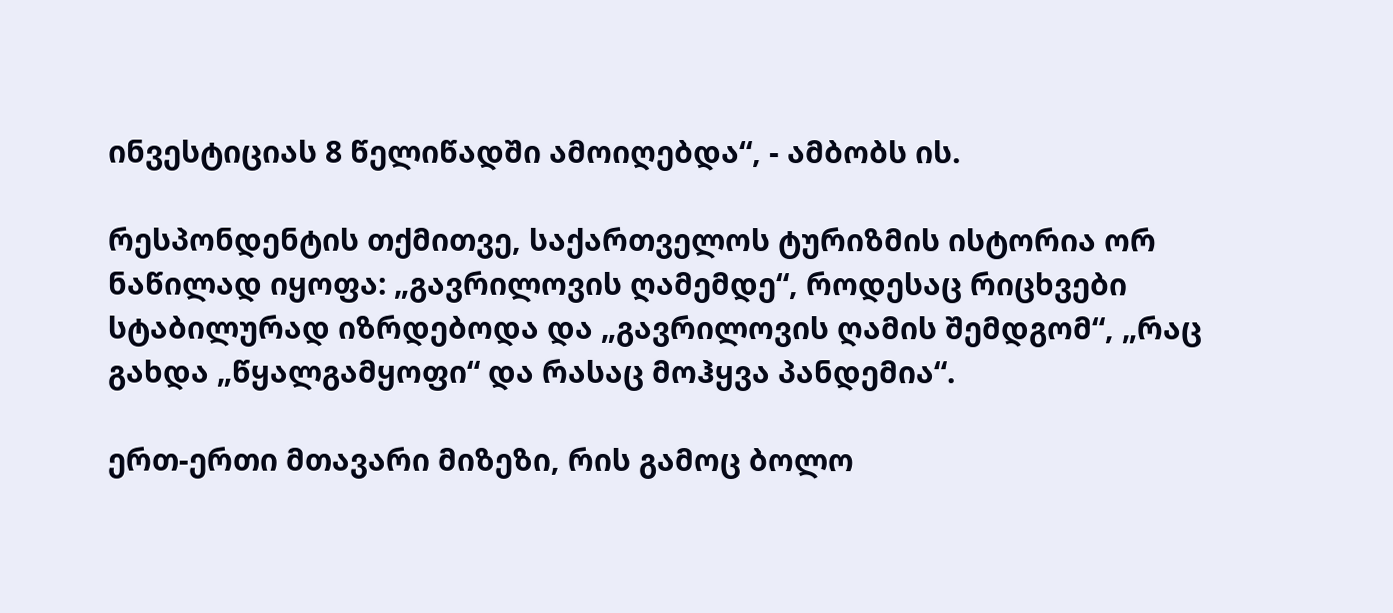ინვესტიციას 8 წელიწადში ამოიღებდა“, - ამბობს ის.

რესპონდენტის თქმითვე, საქართველოს ტურიზმის ისტორია ორ ნაწილად იყოფა: „გავრილოვის ღამემდე“, როდესაც რიცხვები სტაბილურად იზრდებოდა და „გავრილოვის ღამის შემდგომ“, „რაც გახდა „წყალგამყოფი“ და რასაც მოჰყვა პანდემია“.

ერთ-ერთი მთავარი მიზეზი, რის გამოც ბოლო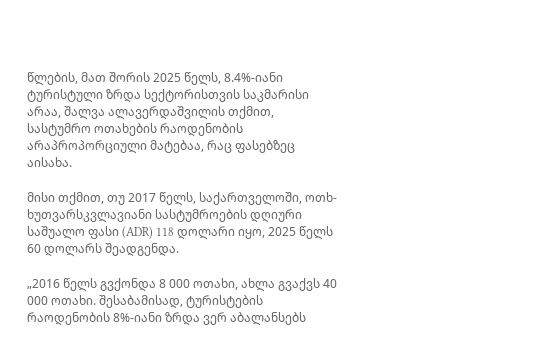წლების, მათ შორის 2025 წელს, 8.4%-იანი ტურისტული ზრდა სექტორისთვის საკმარისი არაა, შალვა ალავერდაშვილის თქმით, სასტუმრო ოთახების რაოდენობის არაპროპორციული მატებაა, რაც ფასებზეც აისახა.

მისი თქმით, თუ 2017 წელს, საქართველოში, ოთხ-ხუთვარსკვლავიანი სასტუმროების დღიური საშუალო ფასი (ADR) 118 დოლარი იყო, 2025 წელს 60 დოლარს შეადგენდა.

„2016 წელს გვქონდა 8 000 ოთახი, ახლა გვაქვს 40 000 ოთახი. შესაბამისად, ტურისტების რაოდენობის 8%-იანი ზრდა ვერ აბალანსებს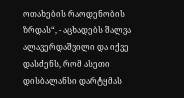ოთახების რაოდენობის ზრდას“, - აცხადებს შალვა ალავერდაშვილი და იქვე დასძენს, რომ ასეთი დისბალანსი დარტყმას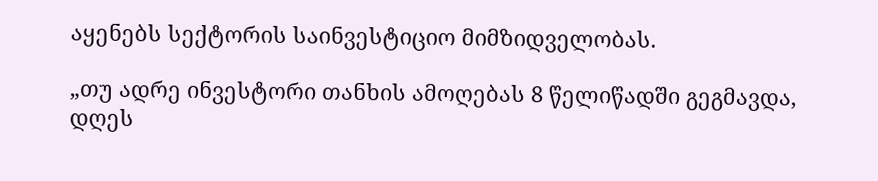აყენებს სექტორის საინვესტიციო მიმზიდველობას.

„თუ ადრე ინვესტორი თანხის ამოღებას 8 წელიწადში გეგმავდა, დღეს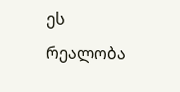ეს რეალობა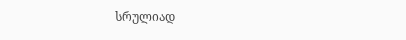სრულიად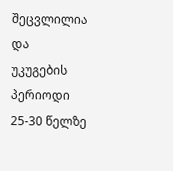შეცვლილია და უკუგების პერიოდი 25-30 წელზე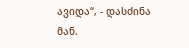ავიდა“, - დასძინა მან.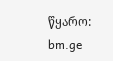წყარო: bm.ge